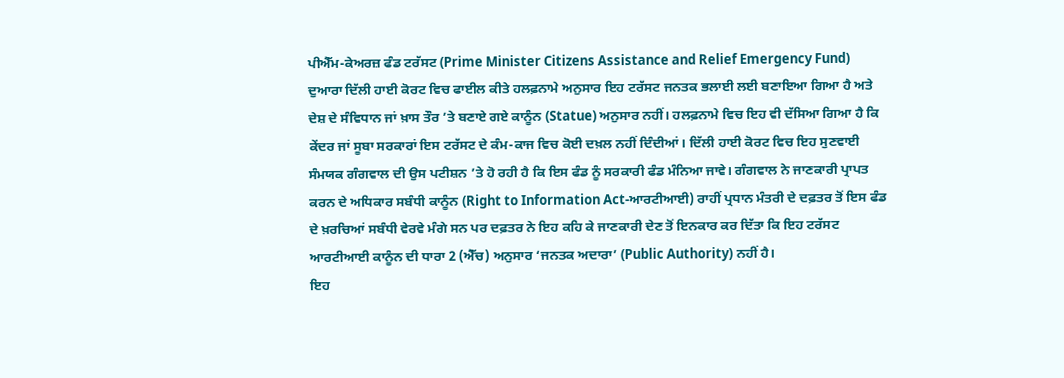ਪੀਐੱਮ-ਕੇਅਰਜ਼ ਫੰਡ ਟਰੱਸਟ (Prime Minister Citizens Assistance and Relief Emergency Fund) ਦੁਆਰਾ ਦਿੱਲੀ ਹਾਈ ਕੋਰਟ ਵਿਚ ਫਾਈਲ ਕੀਤੇ ਹਲਫ਼ਨਾਮੇ ਅਨੁਸਾਰ ਇਹ ਟਰੱਸਟ ਜਨਤਕ ਭਲਾਈ ਲਈ ਬਣਾਇਆ ਗਿਆ ਹੈ ਅਤੇ ਦੇਸ਼ ਦੇ ਸੰਵਿਧਾਨ ਜਾਂ ਖ਼ਾਸ ਤੌਰ ’ਤੇ ਬਣਾਏ ਗਏ ਕਾਨੂੰਨ (Statue) ਅਨੁਸਾਰ ਨਹੀਂ। ਹਲਫ਼ਨਾਮੇ ਵਿਚ ਇਹ ਵੀ ਦੱਸਿਆ ਗਿਆ ਹੈ ਕਿ ਕੇਂਦਰ ਜਾਂ ਸੂਬਾ ਸਰਕਾਰਾਂ ਇਸ ਟਰੱਸਟ ਦੇ ਕੰਮ-ਕਾਜ ਵਿਚ ਕੋਈ ਦਖ਼ਲ ਨਹੀਂ ਦਿੰਦੀਆਂ। ਦਿੱਲੀ ਹਾਈ ਕੋਰਟ ਵਿਚ ਇਹ ਸੁਣਵਾਈ ਸੰਮਯਕ ਗੰਗਵਾਲ ਦੀ ਉਸ ਪਟੀਸ਼ਨ ’ਤੇ ਹੋ ਰਹੀ ਹੈ ਕਿ ਇਸ ਫੰਡ ਨੂੰ ਸਰਕਾਰੀ ਫੰਡ ਮੰਨਿਆ ਜਾਵੇ। ਗੰਗਵਾਲ ਨੇ ਜਾਣਕਾਰੀ ਪ੍ਰਾਪਤ ਕਰਨ ਦੇ ਅਧਿਕਾਰ ਸਬੰਧੀ ਕਾਨੂੰਨ (Right to Information Act-ਆਰਟੀਆਈ) ਰਾਹੀਂ ਪ੍ਰਧਾਨ ਮੰਤਰੀ ਦੇ ਦਫ਼ਤਰ ਤੋਂ ਇਸ ਫੰਡ ਦੇ ਖ਼ਰਚਿਆਂ ਸਬੰਧੀ ਵੇਰਵੇ ਮੰਗੇ ਸਨ ਪਰ ਦਫ਼ਤਰ ਨੇ ਇਹ ਕਹਿ ਕੇ ਜਾਣਕਾਰੀ ਦੇਣ ਤੋਂ ਇਨਕਾਰ ਕਰ ਦਿੱਤਾ ਕਿ ਇਹ ਟਰੱਸਟ ਆਰਟੀਆਈ ਕਾਨੂੰਨ ਦੀ ਧਾਰਾ 2 (ਐੱਚ) ਅਨੁਸਾਰ ‘ਜਨਤਕ ਅਦਾਰਾ’ (Public Authority) ਨਹੀਂ ਹੈ।
ਇਹ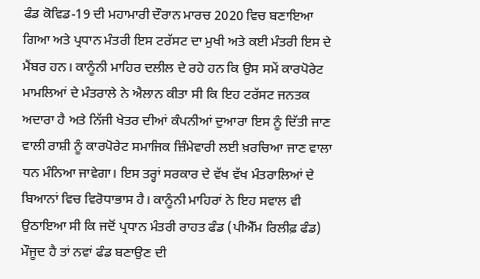ਫੰਡ ਕੋਵਿਡ-19 ਦੀ ਮਹਾਮਾਰੀ ਦੌਰਾਨ ਮਾਰਚ 2020 ਵਿਚ ਬਣਾਇਆ ਗਿਆ ਅਤੇ ਪ੍ਰਧਾਨ ਮੰਤਰੀ ਇਸ ਟਰੱਸਟ ਦਾ ਮੁਖੀ ਅਤੇ ਕਈ ਮੰਤਰੀ ਇਸ ਦੇ ਮੈਂਬਰ ਹਨ। ਕਾਨੂੰਨੀ ਮਾਹਿਰ ਦਲੀਲ ਦੇ ਰਹੇ ਹਨ ਕਿ ਉਸ ਸਮੇਂ ਕਾਰਪੋਰੇਟ ਮਾਮਲਿਆਂ ਦੇ ਮੰਤਰਾਲੇ ਨੇ ਐਲਾਨ ਕੀਤਾ ਸੀ ਕਿ ਇਹ ਟਰੱਸਟ ਜਨਤਕ ਅਦਾਰਾ ਹੈ ਅਤੇ ਨਿੱਜੀ ਖੇਤਰ ਦੀਆਂ ਕੰਪਨੀਆਂ ਦੁਆਰਾ ਇਸ ਨੂੰ ਦਿੱਤੀ ਜਾਣ ਵਾਲੀ ਰਾਸ਼ੀ ਨੂੰ ਕਾਰਪੋਰੇਟ ਸਮਾਜਿਕ ਜ਼ਿੰਮੇਵਾਰੀ ਲਈ ਖ਼ਰਚਿਆ ਜਾਣ ਵਾਲਾ ਧਨ ਮੰਨਿਆ ਜਾਵੇਗਾ। ਇਸ ਤਰ੍ਹਾਂ ਸਰਕਾਰ ਦੇ ਵੱਖ ਵੱਖ ਮੰਤਰਾਲਿਆਂ ਦੇ ਬਿਆਨਾਂ ਵਿਚ ਵਿਰੋਧਾਭਾਸ ਹੈ। ਕਾਨੂੰਨੀ ਮਾਹਿਰਾਂ ਨੇ ਇਹ ਸਵਾਲ ਵੀ ਉਠਾਇਆ ਸੀ ਕਿ ਜਦੋਂ ਪ੍ਰਧਾਨ ਮੰਤਰੀ ਰਾਹਤ ਫੰਡ (ਪੀਐੱਮ ਰਿਲੀਫ਼ ਫੰਡ) ਮੌਜੂਦ ਹੈ ਤਾਂ ਨਵਾਂ ਫੰਡ ਬਣਾਉਣ ਦੀ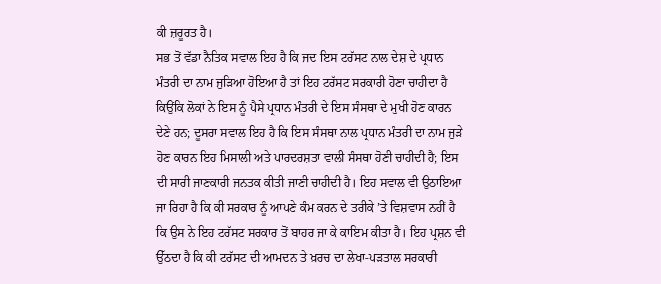ਕੀ ਜ਼ਰੂਰਤ ਹੈ।
ਸਭ ਤੋਂ ਵੱਡਾ ਨੈਤਿਕ ਸਵਾਲ ਇਹ ਹੈ ਕਿ ਜਦ ਇਸ ਟਰੱਸਟ ਨਾਲ ਦੇਸ਼ ਦੇ ਪ੍ਰਧਾਨ ਮੰਤਰੀ ਦਾ ਨਾਮ ਜੁੜਿਆ ਹੋਇਆ ਹੈ ਤਾਂ ਇਹ ਟਰੱਸਟ ਸਰਕਾਰੀ ਹੋਣਾ ਚਾਹੀਦਾ ਹੈ ਕਿਉਂਕਿ ਲੋਕਾਂ ਨੇ ਇਸ ਨੂੰ ਪੈਸੇ ਪ੍ਰਧਾਨ ਮੰਤਰੀ ਦੇ ਇਸ ਸੰਸਥਾ ਦੇ ਮੁਖੀ ਹੋਣ ਕਾਰਨ ਦੇਣੇ ਹਨ; ਦੂਸਰਾ ਸਵਾਲ ਇਹ ਹੈ ਕਿ ਇਸ ਸੰਸਥਾ ਨਾਲ ਪ੍ਰਧਾਨ ਮੰਤਰੀ ਦਾ ਨਾਮ ਜੁੜੇ ਹੋਣ ਕਾਰਨ ਇਹ ਮਿਸਾਲੀ ਅਤੇ ਪਾਰਦਰਸ਼ਤਾ ਵਾਲੀ ਸੰਸਥਾ ਹੋਣੀ ਚਾਹੀਦੀ ਹੈ; ਇਸ ਦੀ ਸਾਰੀ ਜਾਣਕਾਰੀ ਜਨਤਕ ਕੀਤੀ ਜਾਣੀ ਚਾਹੀਦੀ ਹੈ। ਇਹ ਸਵਾਲ ਵੀ ਉਠਾਇਆ ਜਾ ਰਿਹਾ ਹੈ ਕਿ ਕੀ ਸਰਕਾਰ ਨੂੰ ਆਪਣੇ ਕੰਮ ਕਰਨ ਦੇ ਤਰੀਕੇ ’ਤੇ ਵਿਸ਼ਵਾਸ ਨਹੀਂ ਹੈ ਕਿ ਉਸ ਨੇ ਇਹ ਟਰੱਸਟ ਸਰਕਾਰ ਤੋਂ ਬਾਹਰ ਜਾ ਕੇ ਕਾਇਮ ਕੀਤਾ ਹੈ। ਇਹ ਪ੍ਰਸ਼ਨ ਵੀ ਉੱਠਦਾ ਹੈ ਕਿ ਕੀ ਟਰੱਸਟ ਦੀ ਆਮਦਨ ਤੇ ਖ਼ਰਚ ਦਾ ਲੇਖਾ-ਪੜਤਾਲ ਸਰਕਾਰੀ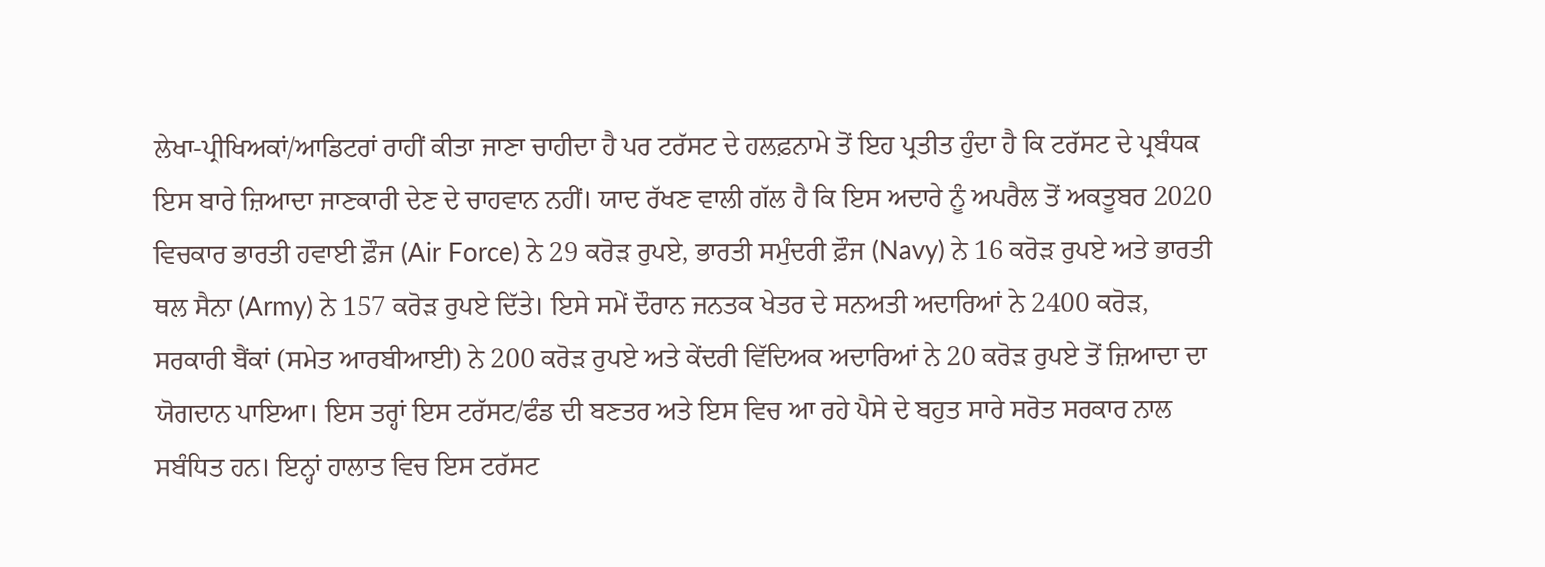ਲੇਖਾ-ਪ੍ਰੀਖਿਅਕਾਂ/ਆਡਿਟਰਾਂ ਰਾਹੀਂ ਕੀਤਾ ਜਾਣਾ ਚਾਹੀਦਾ ਹੈ ਪਰ ਟਰੱਸਟ ਦੇ ਹਲਫ਼ਨਾਮੇ ਤੋਂ ਇਹ ਪ੍ਰਤੀਤ ਹੁੰਦਾ ਹੈ ਕਿ ਟਰੱਸਟ ਦੇ ਪ੍ਰਬੰਧਕ ਇਸ ਬਾਰੇ ਜ਼ਿਆਦਾ ਜਾਣਕਾਰੀ ਦੇਣ ਦੇ ਚਾਹਵਾਨ ਨਹੀਂ। ਯਾਦ ਰੱਖਣ ਵਾਲੀ ਗੱਲ ਹੈ ਕਿ ਇਸ ਅਦਾਰੇ ਨੂੰ ਅਪਰੈਲ ਤੋਂ ਅਕਤੂਬਰ 2020 ਵਿਚਕਾਰ ਭਾਰਤੀ ਹਵਾਈ ਫ਼ੌਜ (Air Force) ਨੇ 29 ਕਰੋੜ ਰੁਪਏ, ਭਾਰਤੀ ਸਮੁੰਦਰੀ ਫ਼ੌਜ (Navy) ਨੇ 16 ਕਰੋੜ ਰੁਪਏ ਅਤੇ ਭਾਰਤੀ ਥਲ ਸੈਨਾ (Army) ਨੇ 157 ਕਰੋੜ ਰੁਪਏ ਦਿੱਤੇ। ਇਸੇ ਸਮੇਂ ਦੌਰਾਨ ਜਨਤਕ ਖੇਤਰ ਦੇ ਸਨਅਤੀ ਅਦਾਰਿਆਂ ਨੇ 2400 ਕਰੋੜ, ਸਰਕਾਰੀ ਬੈਂਕਾਂ (ਸਮੇਤ ਆਰਬੀਆਈ) ਨੇ 200 ਕਰੋੜ ਰੁਪਏ ਅਤੇ ਕੇਂਦਰੀ ਵਿੱਦਿਅਕ ਅਦਾਰਿਆਂ ਨੇ 20 ਕਰੋੜ ਰੁਪਏ ਤੋਂ ਜ਼ਿਆਦਾ ਦਾ ਯੋਗਦਾਨ ਪਾਇਆ। ਇਸ ਤਰ੍ਹਾਂ ਇਸ ਟਰੱਸਟ/ਫੰਡ ਦੀ ਬਣਤਰ ਅਤੇ ਇਸ ਵਿਚ ਆ ਰਹੇ ਪੈਸੇ ਦੇ ਬਹੁਤ ਸਾਰੇ ਸਰੋਤ ਸਰਕਾਰ ਨਾਲ ਸਬੰਧਿਤ ਹਨ। ਇਨ੍ਹਾਂ ਹਾਲਾਤ ਵਿਚ ਇਸ ਟਰੱਸਟ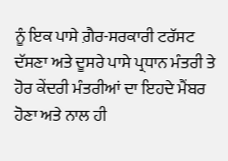ਨੂੰ ਇਕ ਪਾਸੇ ਗ਼ੈਰ-ਸਰਕਾਰੀ ਟਰੱਸਟ ਦੱਸਣਾ ਅਤੇ ਦੂਸਰੇ ਪਾਸੇ ਪ੍ਰਧਾਨ ਮੰਤਰੀ ਤੇ ਹੋਰ ਕੇਂਦਰੀ ਮੰਤਰੀਆਂ ਦਾ ਇਹਦੇ ਮੈਂਬਰ ਹੋਣਾ ਅਤੇ ਨਾਲ ਹੀ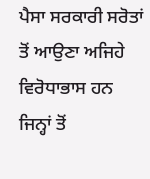ਪੈਸਾ ਸਰਕਾਰੀ ਸਰੋਤਾਂ ਤੋਂ ਆਉਣਾ ਅਜਿਹੇ ਵਿਰੋਧਾਭਾਸ ਹਨ ਜਿਨ੍ਹਾਂ ਤੋਂ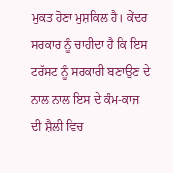ਮੁਕਤ ਹੋਣਾ ਮੁਸ਼ਕਿਲ ਹੈ। ਕੇਂਦਰ ਸਰਕਾਰ ਨੂੰ ਚਾਹੀਦਾ ਹੈ ਕਿ ਇਸ ਟਰੱਸਟ ਨੂੰ ਸਰਕਾਰੀ ਬਣਾਉਣ ਦੇ ਨਾਲ ਨਾਲ ਇਸ ਦੇ ਕੰਮ-ਕਾਜ ਦੀ ਸ਼ੈਲੀ ਵਿਚ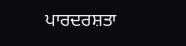ਪਾਰਦਰਸ਼ਤਾ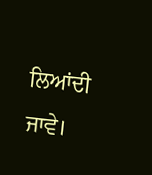ਲਿਆਂਦੀ ਜਾਵੇ।